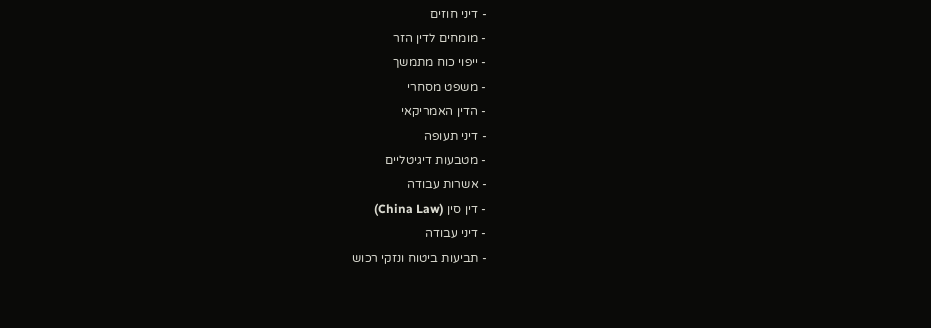- דיני חוזים
- מומחים לדין הזר
- ייפוי כוח מתמשך
- משפט מסחרי
- הדין האמריקאי
- דיני תעופה
- מטבעות דיגיטליים
- אשרות עבודה
- דין סין (China Law)
- דיני עבודה
- תביעות ביטוח ונזקי רכוש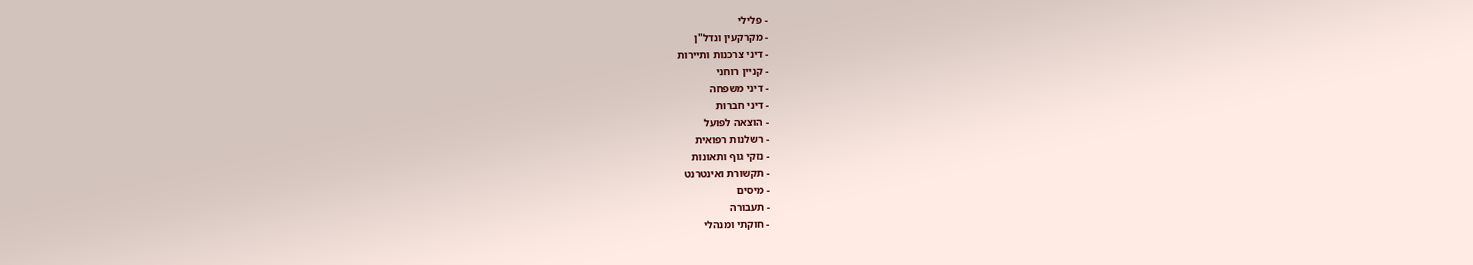- פלילי
- מקרקעין ונדל"ן
- דיני צרכנות ותיירות
- קניין רוחני
- דיני משפחה
- דיני חברות
- הוצאה לפועל
- רשלנות רפואית
- נזקי גוף ותאונות
- תקשורת ואינטרנט
- מיסים
- תעבורה
- חוקתי ומנהלי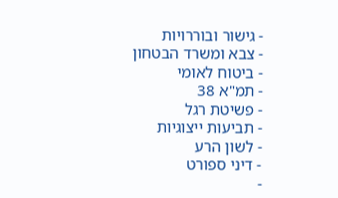- גישור ובוררויות
- צבא ומשרד הבטחון
- ביטוח לאומי
- תמ"א 38
- פשיטת רגל
- תביעות ייצוגיות
- לשון הרע
- דיני ספורט
-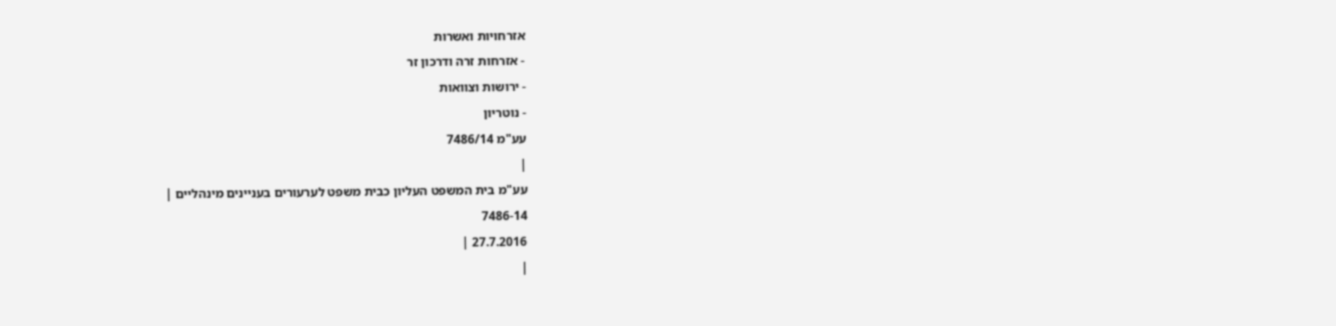אזרחויות ואשרות
- אזרחות זרה ודרכון זר
- ירושות וצוואות
- נוטריון
עע"מ 7486/14
|
עע"מ בית המשפט העליון כבית משפט לערעורים בעניינים מינהליים |
7486-14
27.7.2016 |
|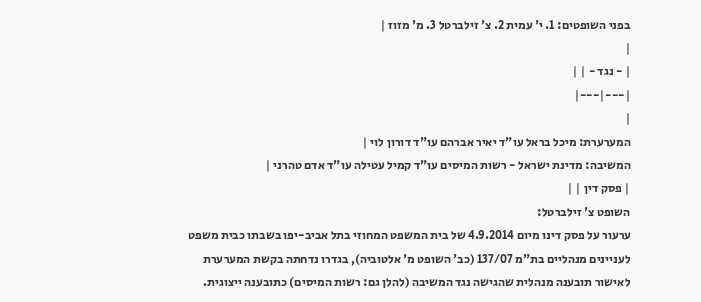בפני השופטים: 1. י' עמית 2. צ' זילברטל 3. מ' מזוז |
|
| - נגד - | |
|---|---|
|
המערערת: מיכל בראל עו"ד יאיר אברהם עו"ד דורון לוי |
המשיבה: מדינת ישראל - רשות המיסים עו"ד קמיל עטילה עו"ד אדם טהרני |
| פסק דין | |
השופט צ' זילברטל:
ערעור על פסק דינו מיום 4.9.2014 של בית המשפט המחוזי בתל אביב-יפו בשבתו כבית משפט לעניינים מנהליים בת"מ 137/07 (כב' השופט מ' אלטוביה), בגדרו נדחתה בקשת המערערת לאישור תובענה מנהלית שהגישה נגד המשיבה (להלן גם: רשות המיסים) כתובענה ייצוגית.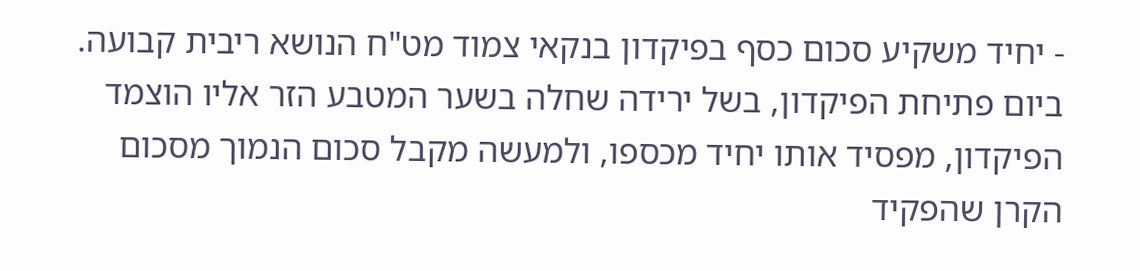- יחיד משקיע סכום כסף בפיקדון בנקאי צמוד מט"ח הנושא ריבית קבועה. ביום פתיחת הפיקדון, בשל ירידה שחלה בשער המטבע הזר אליו הוצמד הפיקדון, מפסיד אותו יחיד מכספו, ולמעשה מקבל סכום הנמוך מסכום הקרן שהפקיד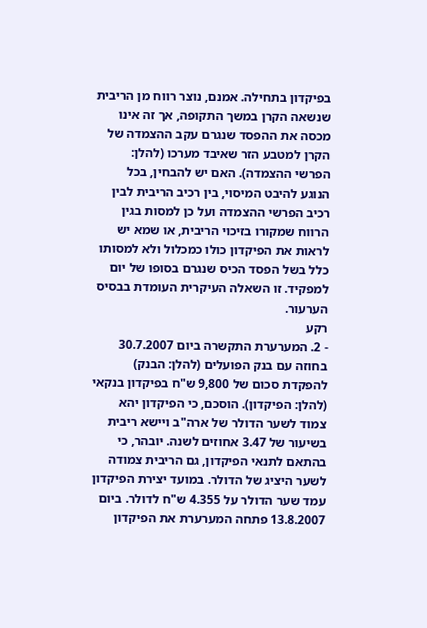בפיקדון בתחילה. אמנם, נוצר רווח מן הריבית שנשאה הקרן במשך התקופה, אך זה אינו מכסה את ההפסד שנגרם עקב ההצמדה של הקרן למטבע הזר שאיבד מערכו (להלן: הפרשי ההצמדה). האם יש להבחין, בכל הנוגע להיבט המיסוי, בין רכיב הריבית לבין רכיב הפרשי ההצמדה ועל כן למסות בגין הרווח שמקורו בזיכוי הריבית, או שמא יש לראות את הפיקדון כולו כמכלול ולא למסותו כלל בשל הפסד הכיס שנגרם בסופו של יום למפקיד. זו השאלה העיקרית העומדת בבסיס הערעור.
רקע
- 2. המערערת התקשרה ביום 30.7.2007 בחוזה עם בנק הפועלים (להלן: הבנק) להפקדת סכום של 9,800 ש"ח בפיקדון בנקאי (להלן: הפיקדון). הוסכם, כי הפיקדון יהא צמוד לשער הדולר של ארה"ב ויישא ריבית בשיעור של 3.47 אחוזים לשנה. יובהר, כי בהתאם לתנאי הפיקדון, גם הריבית צמודה לשער היציג של הדולר. במועד יצירת הפיקדון עמד שער הדולר על 4.355 ש"ח לדולר. ביום 13.8.2007 פתחה המערערת את הפיקדון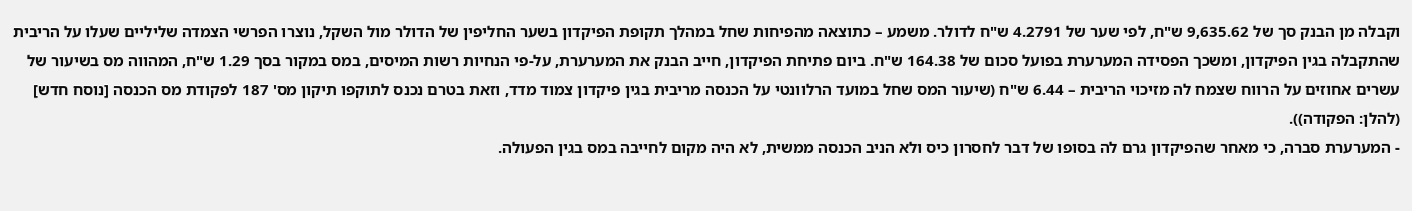וקבלה מן הבנק סך של 9,635.62 ש"ח, לפי שער של 4.2791 ש"ח לדולר. משמע – כתוצאה מהפיחות שחל במהלך תקופת הפיקדון בשער החליפין של הדולר מול השקל, נוצרו הפרשי הצמדה שליליים שעלו על הריבית שהתקבלה בגין הפיקדון, ומשכך הפסידה המערערת בפועל סכום של 164.38 ש"ח. ביום פתיחת הפיקדון, חייב הבנק את המערערת, על-פי הנחיות רשות המיסים, במס במקור בסך 1.29 ש"ח, המהווה מס בשיעור של עשרים אחוזים על הרווח שצמח לה מזיכוי הריבית – 6.44 ש"ח (שיעור המס שחל במועד הרלוונטי על הכנסה מריבית בגין פיקדון צמוד מדד, וזאת בטרם נכנס לתוקפו תיקון מס' 187 לפקודת מס הכנסה [נוסח חדש] (להלן: הפקודה)).
- המערערת סברה, כי מאחר שהפיקדון גרם לה בסופו של דבר לחסרון כיס ולא הניב הכנסה ממשית, לא היה מקום לחייבה במס בגין הפעולה.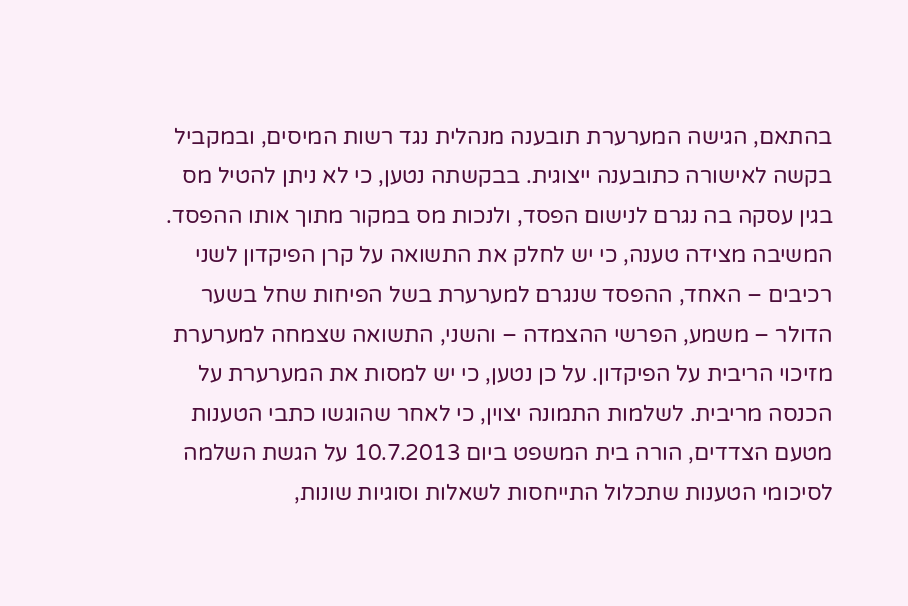בהתאם, הגישה המערערת תובענה מנהלית נגד רשות המיסים, ובמקביל בקשה לאישורה כתובענה ייצוגית. בבקשתה נטען, כי לא ניתן להטיל מס בגין עסקה בה נגרם לנישום הפסד, ולנכות מס במקור מתוך אותו ההפסד.
המשיבה מצידה טענה, כי יש לחלק את התשואה על קרן הפיקדון לשני רכיבים – האחד, ההפסד שנגרם למערערת בשל הפיחות שחל בשער הדולר – משמע, הפרשי ההצמדה – והשני, התשואה שצמחה למערערת מזיכוי הריבית על הפיקדון. על כן נטען, כי יש למסות את המערערת על הכנסה מריבית. לשלמות התמונה יצוין, כי לאחר שהוגשו כתבי הטענות מטעם הצדדים, הורה בית המשפט ביום 10.7.2013 על הגשת השלמה לסיכומי הטענות שתכלול התייחסות לשאלות וסוגיות שונות,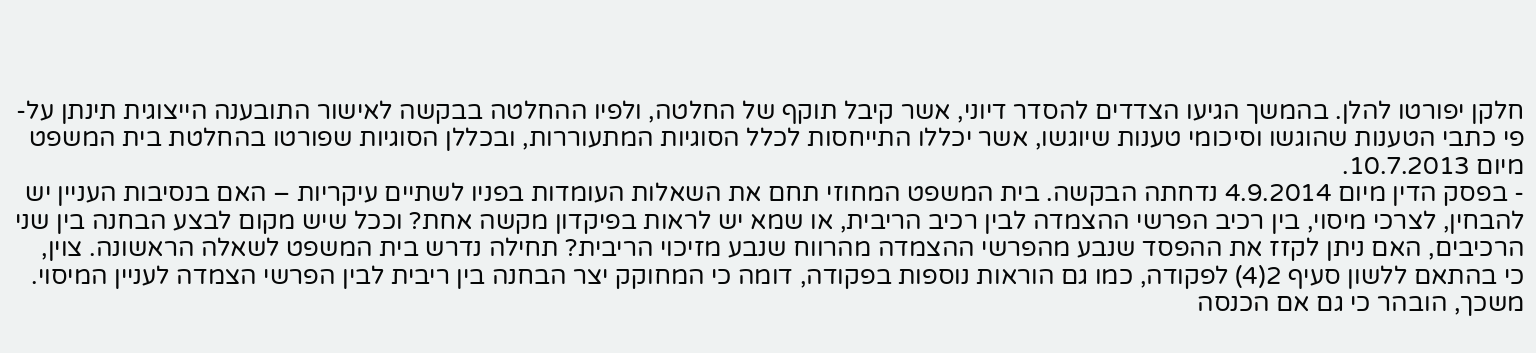חלקן יפורטו להלן. בהמשך הגיעו הצדדים להסדר דיוני, אשר קיבל תוקף של החלטה, ולפיו ההחלטה בבקשה לאישור התובענה הייצוגית תינתן על-פי כתבי הטענות שהוגשו וסיכומי טענות שיוגשו, אשר יכללו התייחסות לכלל הסוגיות המתעוררות, ובכללן הסוגיות שפורטו בהחלטת בית המשפט מיום 10.7.2013.
- בפסק הדין מיום 4.9.2014 נדחתה הבקשה. בית המשפט המחוזי תחם את השאלות העומדות בפניו לשתיים עיקריות – האם בנסיבות העניין יש להבחין, לצרכי מיסוי, בין רכיב הפרשי ההצמדה לבין רכיב הריבית, או שמא יש לראות בפיקדון מקשה אחת? וככל שיש מקום לבצע הבחנה בין שני הרכיבים, האם ניתן לקזז את ההפסד שנבע מהפרשי ההצמדה מהרווח שנבע מזיכוי הריבית? תחילה נדרש בית המשפט לשאלה הראשונה. צוין, כי בהתאם ללשון סעיף 2(4) לפקודה, כמו גם הוראות נוספות בפקודה, דומה כי המחוקק יצר הבחנה בין ריבית לבין הפרשי הצמדה לעניין המיסוי. משכך, הובהר כי גם אם הכנסה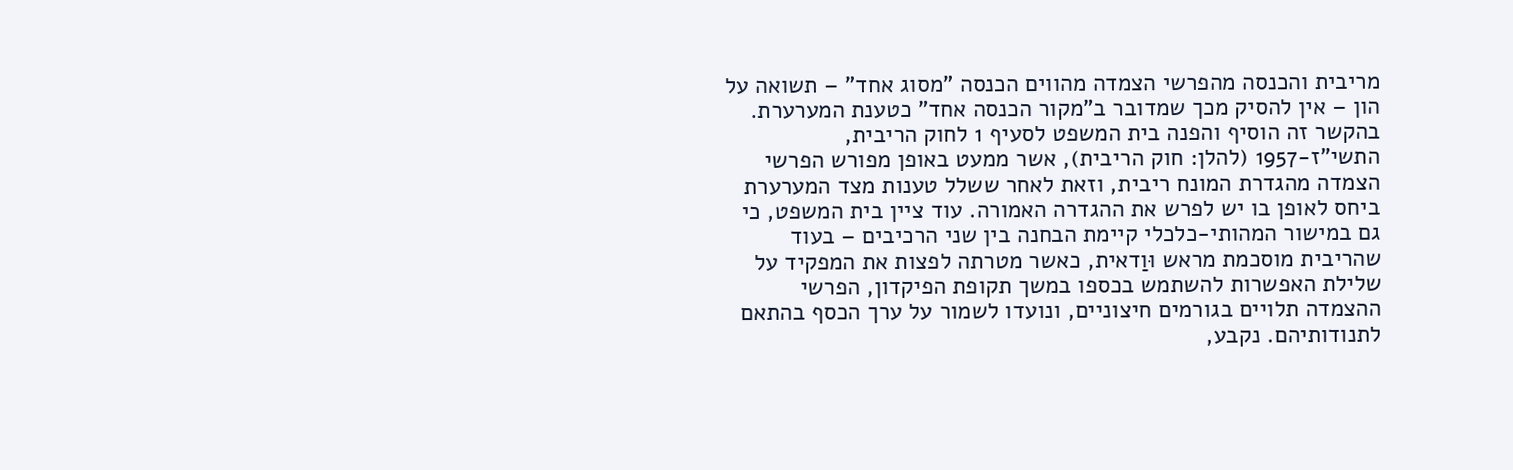מריבית והכנסה מהפרשי הצמדה מהווים הכנסה "מסוג אחד" – תשואה על הון – אין להסיק מכך שמדובר ב"מקור הכנסה אחד" כטענת המערערת. בהקשר זה הוסיף והפנה בית המשפט לסעיף 1 לחוק הריבית, התשי"ז-1957 (להלן: חוק הריבית), אשר ממעט באופן מפורש הפרשי הצמדה מהגדרת המונח ריבית, וזאת לאחר ששלל טענות מצד המערערת ביחס לאופן בו יש לפרש את ההגדרה האמורה. עוד ציין בית המשפט, כי גם במישור המהותי-כלכלי קיימת הבחנה בין שני הרכיבים – בעוד שהריבית מוסכמת מראש וּוַדאית, כאשר מטרתה לפצות את המפקיד על שלילת האפשרות להשתמש בכספו במשך תקופת הפיקדון, הפרשי ההצמדה תלויים בגורמים חיצוניים, ונועדו לשמור על ערך הכסף בהתאם לתנודותיהם. נקבע,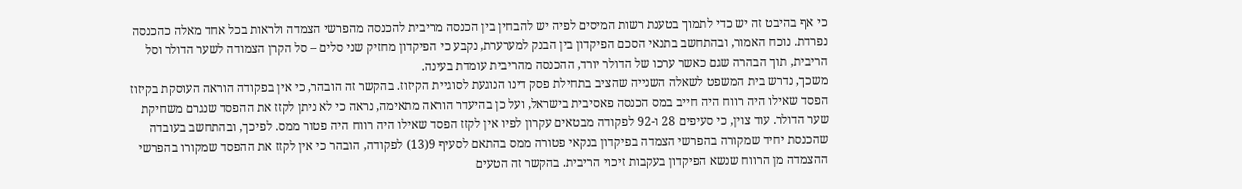כי אף בהיבט זה יש כדי לתמוך בטענת רשות המיסים לפיה יש להבחין בין הכנסה מריבית להכנסה מהפרשי הצמדה ולראות בכל אחד מאלה כהכנסה נפרדת. נוכח האמור, ובהתחשב בתנאי הסכם הפיקדון בין הבנק למערערת, נקבע כי הפיקדון מחזיק שני סלים – סל הקרן הצמודה לשער הדולר וסל הריבית, תוך הבהרה שגם כאשר ערכו של הדולר יורד, ההכנסה מהריבית עומדת בעינה.
משכך, נדרש בית המשפט לשאלה השנייה שהציב בתחילת פסק דינו הנוגעת לסוגיית הקיזוז. בהקשר זה הובהר, כי אין בפקודה הוראה העוסקת בקיזוז הפסד שאילו היה רווח היה חייב במס הכנסה פאסיבית בישראל, ועל כן בהיעדר הוראה מתאימה, נראה כי לא ניתן לקזז את ההפסד שנגרם משחיקת שער הדולר. עוד צוין, כי סעיפים 28 ו-92 לפקודה מבטאים עקרון לפיו אין לקזז הפסד שאילו היה רווח היה פטור ממס. לפיכך, ובהתחשב בעובדה שהכנסת יחיד שמקורה בהפרשי הצמדה בפיקדון בנקאי פטורה ממס בהתאם לסעיף 9(13) לפקודה, הובהר כי אין לקזז את ההפסד שמקורו בהפרשי ההצמדה מן הרווח שנשא הפיקדון בעקבות זיכוי הריבית. בהקשר זה הטעים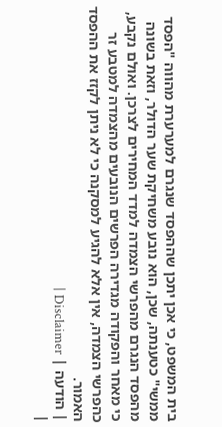בית המשפט, כי אכן יתכן שההפסד שנגרם למערערת מהווה "הפסד ממשי" כטענתה, שכן, הוא נובע משחיקת שער הדולר, וזאת בשונה מהפסד הנגרם מהפרשי הצמדה למדד המחירים לצרכן. ואולם נקבע, כי מאחר והפקודה מגדירה הפרשים הנובעים מהצמדה למטבע זר כהפרשי הצמדה, אין אלא להגיע למסקנה כי לא ניתן לקזז את ההפסד האמור.
| הודעה | Disclaimer |
|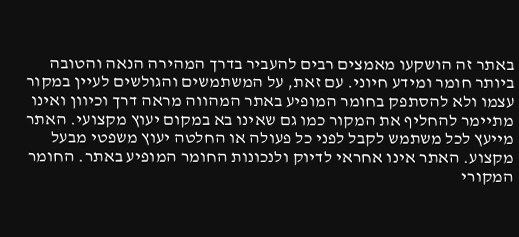באתר זה הושקעו מאמצים רבים להעביר בדרך המהירה הנאה והטובה ביותר חומר ומידע חיוני. עם זאת, על המשתמשים והגולשים לעיין במקור עצמו ולא להסתפק בחומר המופיע באתר המהווה מראה דרך וכיוון ואינו מתיימר להחליף את המקור כמו גם שאינו בא במקום יעוץ מקצועי. האתר מייעץ לכל משתמש לקבל לפני כל פעולה או החלטה יעוץ משפטי מבעל מקצוע. האתר אינו אחראי לדיוק ולנכונות החומר המופיע באתר. החומר המקורי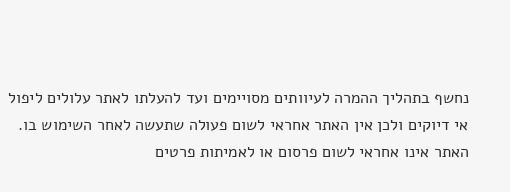נחשף בתהליך ההמרה לעיוותים מסויימים ועד להעלתו לאתר עלולים ליפול אי דיוקים ולכן אין האתר אחראי לשום פעולה שתעשה לאחר השימוש בו. האתר אינו אחראי לשום פרסום או לאמיתות פרטים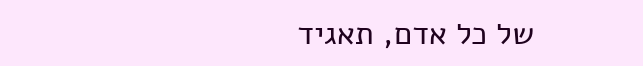של כל אדם, תאגיד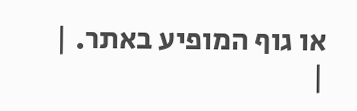או גוף המופיע באתר. |
|